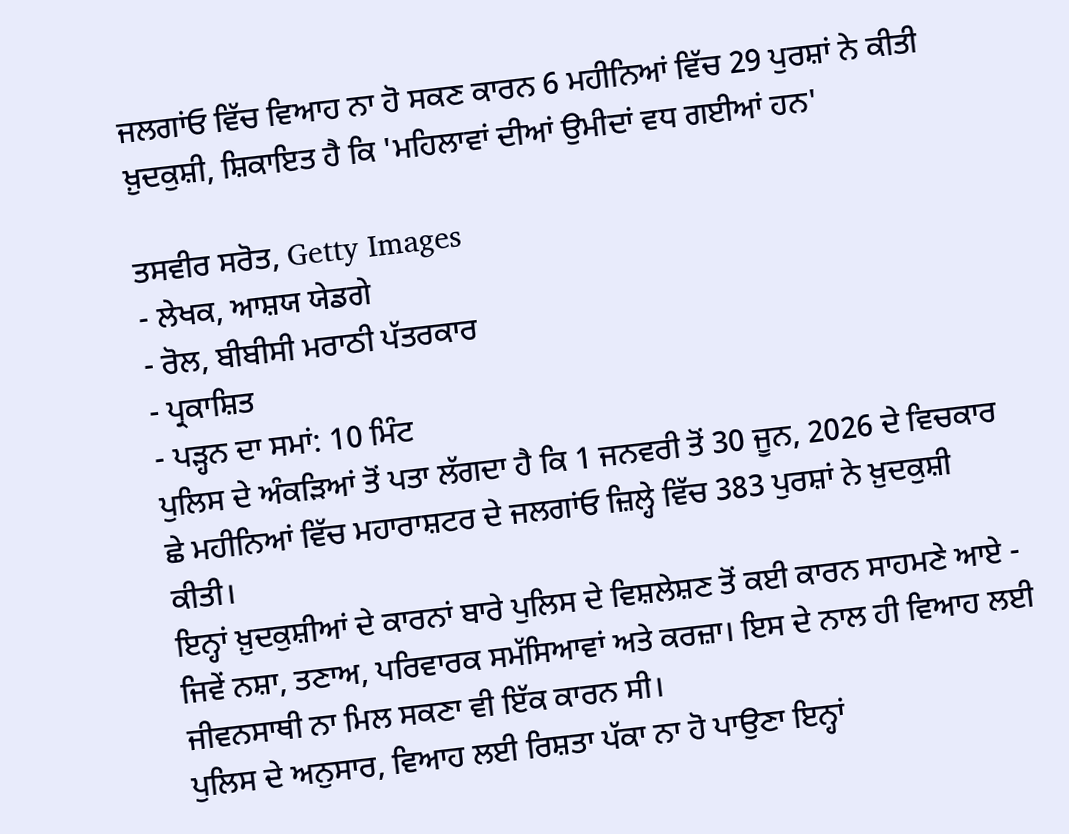ਜਲਗਾਂਓ ਵਿੱਚ ਵਿਆਹ ਨਾ ਹੋ ਸਕਣ ਕਾਰਨ 6 ਮਹੀਨਿਆਂ ਵਿੱਚ 29 ਪੁਰਸ਼ਾਂ ਨੇ ਕੀਤੀ ਖ਼ੁਦਕੁਸ਼ੀ, ਸ਼ਿਕਾਇਤ ਹੈ ਕਿ 'ਮਹਿਲਾਵਾਂ ਦੀਆਂ ਉਮੀਦਾਂ ਵਧ ਗਈਆਂ ਹਨ'

ਤਸਵੀਰ ਸਰੋਤ, Getty Images
- ਲੇਖਕ, ਆਸ਼ਯ ਯੇਡਗੇ
- ਰੋਲ, ਬੀਬੀਸੀ ਮਰਾਠੀ ਪੱਤਰਕਾਰ
- ਪ੍ਰਕਾਸ਼ਿਤ
- ਪੜ੍ਹਨ ਦਾ ਸਮਾਂ: 10 ਮਿੰਟ
ਪੁਲਿਸ ਦੇ ਅੰਕੜਿਆਂ ਤੋਂ ਪਤਾ ਲੱਗਦਾ ਹੈ ਕਿ 1 ਜਨਵਰੀ ਤੋਂ 30 ਜੂਨ, 2026 ਦੇ ਵਿਚਕਾਰ ਛੇ ਮਹੀਨਿਆਂ ਵਿੱਚ ਮਹਾਰਾਸ਼ਟਰ ਦੇ ਜਲਗਾਂਓ ਜ਼ਿਲ੍ਹੇ ਵਿੱਚ 383 ਪੁਰਸ਼ਾਂ ਨੇ ਖ਼ੁਦਕੁਸ਼ੀ ਕੀਤੀ।
ਇਨ੍ਹਾਂ ਖ਼ੁਦਕੁਸ਼ੀਆਂ ਦੇ ਕਾਰਨਾਂ ਬਾਰੇ ਪੁਲਿਸ ਦੇ ਵਿਸ਼ਲੇਸ਼ਣ ਤੋਂ ਕਈ ਕਾਰਨ ਸਾਹਮਣੇ ਆਏ - ਜਿਵੇਂ ਨਸ਼ਾ, ਤਣਾਅ, ਪਰਿਵਾਰਕ ਸਮੱਸਿਆਵਾਂ ਅਤੇ ਕਰਜ਼ਾ। ਇਸ ਦੇ ਨਾਲ ਹੀ ਵਿਆਹ ਲਈ ਜੀਵਨਸਾਥੀ ਨਾ ਮਿਲ ਸਕਣਾ ਵੀ ਇੱਕ ਕਾਰਨ ਸੀ।
ਪੁਲਿਸ ਦੇ ਅਨੁਸਾਰ, ਵਿਆਹ ਲਈ ਰਿਸ਼ਤਾ ਪੱਕਾ ਨਾ ਹੋ ਪਾਉਣਾ ਇਨ੍ਹਾਂ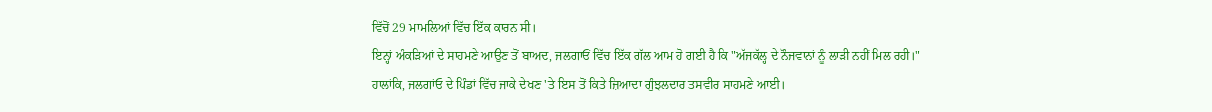ਵਿੱਚੋਂ 29 ਮਾਮਲਿਆਂ ਵਿੱਚ ਇੱਕ ਕਾਰਨ ਸੀ।
ਇਨ੍ਹਾਂ ਅੰਕੜਿਆਂ ਦੇ ਸਾਹਮਣੇ ਆਉਣ ਤੋਂ ਬਾਅਦ, ਜਲਗਾਓਂ ਵਿੱਚ ਇੱਕ ਗੱਲ ਆਮ ਹੋ ਗਈ ਹੈ ਕਿ "ਅੱਜਕੱਲ੍ਹ ਦੇ ਨੌਜਵਾਨਾਂ ਨੂੰ ਲਾੜੀ ਨਹੀਂ ਮਿਲ ਰਹੀ।"
ਹਾਲਾਂਕਿ, ਜਲਗਾਂਓ ਦੇ ਪਿੰਡਾਂ ਵਿੱਚ ਜਾਕੇ ਦੇਖਣ 'ਤੇ ਇਸ ਤੋਂ ਕਿਤੇ ਜ਼ਿਆਦਾ ਗੁੰਝਲਦਾਰ ਤਸਵੀਰ ਸਾਹਮਣੇ ਆਈ।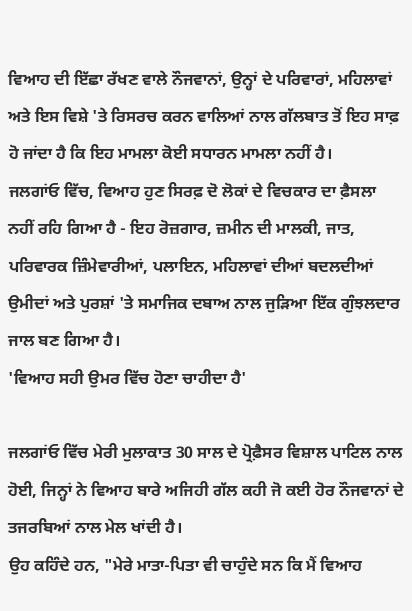ਵਿਆਹ ਦੀ ਇੱਛਾ ਰੱਖਣ ਵਾਲੇ ਨੌਜਵਾਨਾਂ, ਉਨ੍ਹਾਂ ਦੇ ਪਰਿਵਾਰਾਂ, ਮਹਿਲਾਵਾਂ ਅਤੇ ਇਸ ਵਿਸ਼ੇ 'ਤੇ ਰਿਸਰਚ ਕਰਨ ਵਾਲਿਆਂ ਨਾਲ ਗੱਲਬਾਤ ਤੋਂ ਇਹ ਸਾਫ਼ ਹੋ ਜਾਂਦਾ ਹੈ ਕਿ ਇਹ ਮਾਮਲਾ ਕੋਈ ਸਧਾਰਨ ਮਾਮਲਾ ਨਹੀਂ ਹੈ।
ਜਲਗਾਂਓ ਵਿੱਚ, ਵਿਆਹ ਹੁਣ ਸਿਰਫ਼ ਦੋ ਲੋਕਾਂ ਦੇ ਵਿਚਕਾਰ ਦਾ ਫ਼ੈਸਲਾ ਨਹੀਂ ਰਹਿ ਗਿਆ ਹੈ - ਇਹ ਰੋਜ਼ਗਾਰ, ਜ਼ਮੀਨ ਦੀ ਮਾਲਕੀ, ਜਾਤ, ਪਰਿਵਾਰਕ ਜ਼ਿੰਮੇਵਾਰੀਆਂ, ਪਲਾਇਨ, ਮਹਿਲਾਵਾਂ ਦੀਆਂ ਬਦਲਦੀਆਂ ਉਮੀਦਾਂ ਅਤੇ ਪੁਰਸ਼ਾਂ 'ਤੇ ਸਮਾਜਿਕ ਦਬਾਅ ਨਾਲ ਜੁੜਿਆ ਇੱਕ ਗੁੰਝਲਦਾਰ ਜਾਲ ਬਣ ਗਿਆ ਹੈ।
'ਵਿਆਹ ਸਹੀ ਉਮਰ ਵਿੱਚ ਹੋਣਾ ਚਾਹੀਦਾ ਹੈ'

ਜਲਗਾਂਓ ਵਿੱਚ ਮੇਰੀ ਮੁਲਾਕਾਤ 30 ਸਾਲ ਦੇ ਪ੍ਰੋਫ਼ੈਸਰ ਵਿਸ਼ਾਲ ਪਾਟਿਲ ਨਾਲ ਹੋਈ, ਜਿਨ੍ਹਾਂ ਨੇ ਵਿਆਹ ਬਾਰੇ ਅਜਿਹੀ ਗੱਲ ਕਹੀ ਜੋ ਕਈ ਹੋਰ ਨੌਜਵਾਨਾਂ ਦੇ ਤਜਰਬਿਆਂ ਨਾਲ ਮੇਲ ਖਾਂਦੀ ਹੈ।
ਉਹ ਕਹਿੰਦੇ ਹਨ, "ਮੇਰੇ ਮਾਤਾ-ਪਿਤਾ ਵੀ ਚਾਹੁੰਦੇ ਸਨ ਕਿ ਮੈਂ ਵਿਆਹ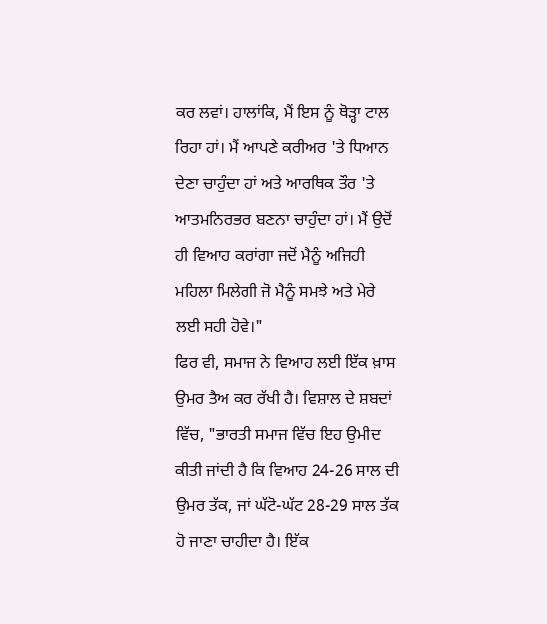ਕਰ ਲਵਾਂ। ਹਾਲਾਂਕਿ, ਮੈਂ ਇਸ ਨੂੰ ਥੋੜ੍ਹਾ ਟਾਲ ਰਿਹਾ ਹਾਂ। ਮੈਂ ਆਪਣੇ ਕਰੀਅਰ 'ਤੇ ਧਿਆਨ ਦੇਣਾ ਚਾਹੁੰਦਾ ਹਾਂ ਅਤੇ ਆਰਥਿਕ ਤੌਰ 'ਤੇ ਆਤਮਨਿਰਭਰ ਬਣਨਾ ਚਾਹੁੰਦਾ ਹਾਂ। ਮੈਂ ਉਦੋਂ ਹੀ ਵਿਆਹ ਕਰਾਂਗਾ ਜਦੋਂ ਮੈਨੂੰ ਅਜਿਹੀ ਮਹਿਲਾ ਮਿਲੇਗੀ ਜੋ ਮੈਨੂੰ ਸਮਝੇ ਅਤੇ ਮੇਰੇ ਲਈ ਸਹੀ ਹੋਵੇ।"
ਫਿਰ ਵੀ, ਸਮਾਜ ਨੇ ਵਿਆਹ ਲਈ ਇੱਕ ਖ਼ਾਸ ਉਮਰ ਤੈਅ ਕਰ ਰੱਖੀ ਹੈ। ਵਿਸ਼ਾਲ ਦੇ ਸ਼ਬਦਾਂ ਵਿੱਚ, "ਭਾਰਤੀ ਸਮਾਜ ਵਿੱਚ ਇਹ ਉਮੀਦ ਕੀਤੀ ਜਾਂਦੀ ਹੈ ਕਿ ਵਿਆਹ 24-26 ਸਾਲ ਦੀ ਉਮਰ ਤੱਕ, ਜਾਂ ਘੱਟੋ-ਘੱਟ 28-29 ਸਾਲ ਤੱਕ ਹੋ ਜਾਣਾ ਚਾਹੀਦਾ ਹੈ। ਇੱਕ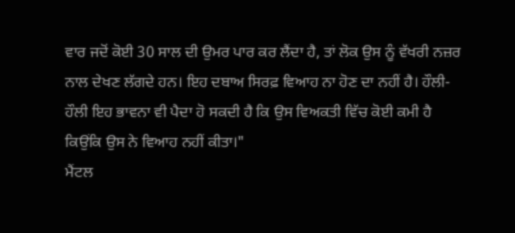ਵਾਰ ਜਦੋਂ ਕੋਈ 30 ਸਾਲ ਦੀ ਉਮਰ ਪਾਰ ਕਰ ਲੈਂਦਾ ਹੈ, ਤਾਂ ਲੋਕ ਉਸ ਨੂੰ ਵੱਖਰੀ ਨਜ਼ਰ ਨਾਲ ਦੇਖਣ ਲੱਗਦੇ ਹਨ। ਇਹ ਦਬਾਅ ਸਿਰਫ਼ ਵਿਆਹ ਨਾ ਹੋਣ ਦਾ ਨਹੀਂ ਹੈ। ਹੌਲੀ-ਹੌਲੀ ਇਹ ਭਾਵਨਾ ਵੀ ਪੈਦਾ ਹੋ ਸਕਦੀ ਹੈ ਕਿ ਉਸ ਵਿਅਕਤੀ ਵਿੱਚ ਕੋਈ ਕਮੀ ਹੈ ਕਿਉਂਕਿ ਉਸ ਨੇ ਵਿਆਹ ਨਹੀਂ ਕੀਤਾ।"
ਮੈਂਟਲ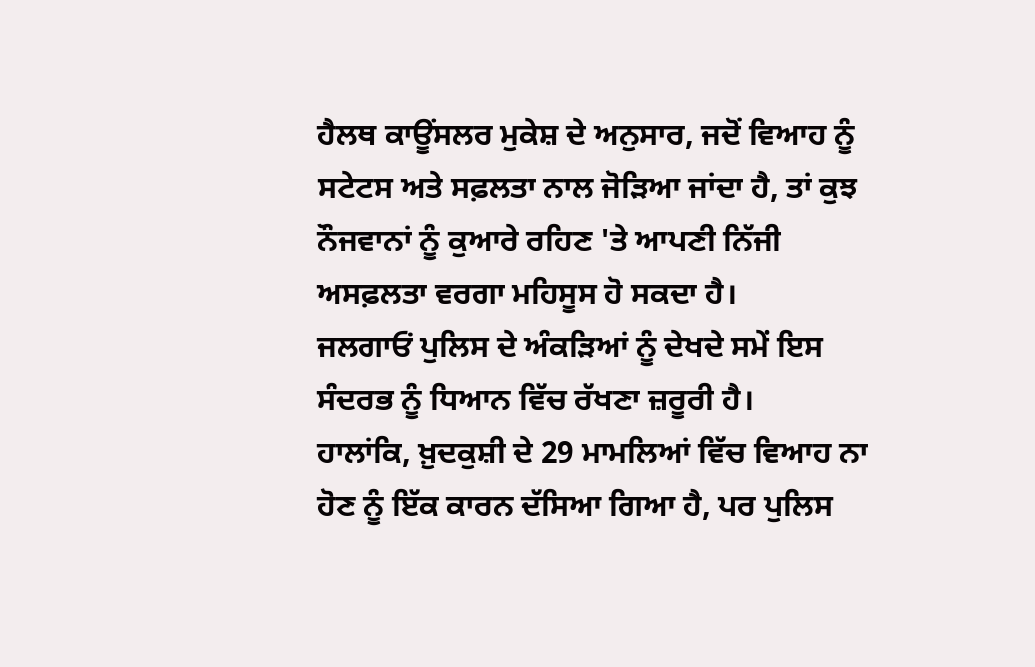ਹੈਲਥ ਕਾਊਂਸਲਰ ਮੁਕੇਸ਼ ਦੇ ਅਨੁਸਾਰ, ਜਦੋਂ ਵਿਆਹ ਨੂੰ ਸਟੇਟਸ ਅਤੇ ਸਫ਼ਲਤਾ ਨਾਲ ਜੋੜਿਆ ਜਾਂਦਾ ਹੈ, ਤਾਂ ਕੁਝ ਨੌਜਵਾਨਾਂ ਨੂੰ ਕੁਆਰੇ ਰਹਿਣ 'ਤੇ ਆਪਣੀ ਨਿੱਜੀ ਅਸਫ਼ਲਤਾ ਵਰਗਾ ਮਹਿਸੂਸ ਹੋ ਸਕਦਾ ਹੈ।
ਜਲਗਾਓਂ ਪੁਲਿਸ ਦੇ ਅੰਕੜਿਆਂ ਨੂੰ ਦੇਖਦੇ ਸਮੇਂ ਇਸ ਸੰਦਰਭ ਨੂੰ ਧਿਆਨ ਵਿੱਚ ਰੱਖਣਾ ਜ਼ਰੂਰੀ ਹੈ।
ਹਾਲਾਂਕਿ, ਖ਼ੁਦਕੁਸ਼ੀ ਦੇ 29 ਮਾਮਲਿਆਂ ਵਿੱਚ ਵਿਆਹ ਨਾ ਹੋਣ ਨੂੰ ਇੱਕ ਕਾਰਨ ਦੱਸਿਆ ਗਿਆ ਹੈ, ਪਰ ਪੁਲਿਸ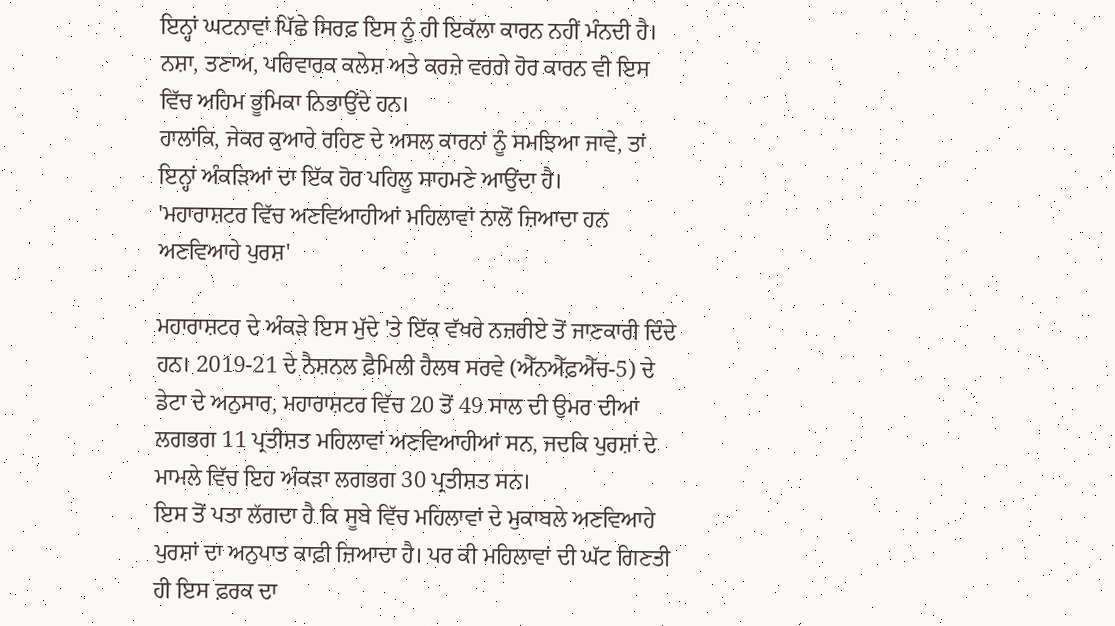ਇਨ੍ਹਾਂ ਘਟਨਾਵਾਂ ਪਿੱਛੇ ਸਿਰਫ਼ ਇਸ ਨੂੰ ਹੀ ਇਕੱਲਾ ਕਾਰਨ ਨਹੀਂ ਮੰਨਦੀ ਹੈ।
ਨਸ਼ਾ, ਤਣਾਅ, ਪਰਿਵਾਰਕ ਕਲੇਸ਼ ਅਤੇ ਕਰਜ਼ੇ ਵਰਗੇ ਹੋਰ ਕਾਰਨ ਵੀ ਇਸ ਵਿੱਚ ਅਹਿਮ ਭੂਮਿਕਾ ਨਿਭਾਉਂਦੇ ਹਨ।
ਹਾਲਾਂਕਿ, ਜੇਕਰ ਕੁਆਰੇ ਰਹਿਣ ਦੇ ਅਸਲ ਕਾਰਨਾਂ ਨੂੰ ਸਮਝਿਆ ਜਾਵੇ, ਤਾਂ ਇਨ੍ਹਾਂ ਅੰਕੜਿਆਂ ਦਾ ਇੱਕ ਹੋਰ ਪਹਿਲੂ ਸਾਹਮਣੇ ਆਉਂਦਾ ਹੈ।
'ਮਹਾਰਾਸ਼ਟਰ ਵਿੱਚ ਅਣਵਿਆਹੀਆਂ ਮਹਿਲਾਵਾਂ ਨਾਲੋਂ ਜ਼ਿਆਦਾ ਹਨ ਅਣਵਿਆਹੇ ਪੁਰਸ਼'

ਮਹਾਰਾਸ਼ਟਰ ਦੇ ਅੰਕੜੇ ਇਸ ਮੁੱਦੇ 'ਤੇ ਇੱਕ ਵੱਖਰੇ ਨਜ਼ਰੀਏ ਤੋਂ ਜਾਣਕਾਰੀ ਦਿੰਦੇ ਹਨ। 2019-21 ਦੇ ਨੈਸ਼ਨਲ ਫ਼ੈਮਿਲੀ ਹੈਲਥ ਸਰਵੇ (ਐੱਨਐੱਫ਼ਐੱਚ-5) ਦੇ ਡੇਟਾ ਦੇ ਅਨੁਸਾਰ, ਮਹਾਰਾਸ਼ਟਰ ਵਿੱਚ 20 ਤੋਂ 49 ਸਾਲ ਦੀ ਉਮਰ ਦੀਆਂ ਲਗਭਗ 11 ਪ੍ਰਤੀਸ਼ਤ ਮਹਿਲਾਵਾਂ ਅਣਵਿਆਹੀਆਂ ਸਨ, ਜਦਕਿ ਪੁਰਸ਼ਾਂ ਦੇ ਮਾਮਲੇ ਵਿੱਚ ਇਹ ਅੰਕੜਾ ਲਗਭਗ 30 ਪ੍ਰਤੀਸ਼ਤ ਸਨ।
ਇਸ ਤੋਂ ਪਤਾ ਲੱਗਦਾ ਹੈ ਕਿ ਸੂਬੇ ਵਿੱਚ ਮਹਿਲਾਵਾਂ ਦੇ ਮੁਕਾਬਲੇ ਅਣਵਿਆਹੇ ਪੁਰਸ਼ਾਂ ਦਾ ਅਨੁਪਾਤ ਕਾਫ਼ੀ ਜ਼ਿਆਦਾ ਹੈ। ਪਰ ਕੀ ਮਹਿਲਾਵਾਂ ਦੀ ਘੱਟ ਗਿਣਤੀ ਹੀ ਇਸ ਫ਼ਰਕ ਦਾ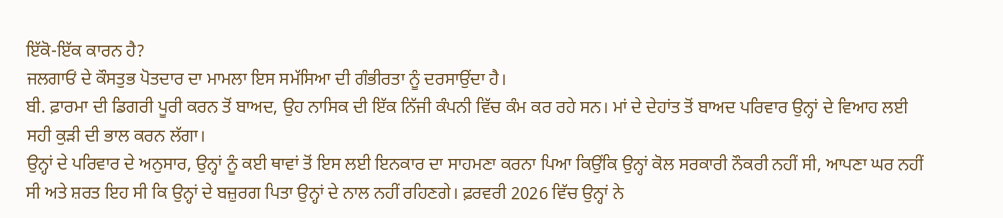ਇੱਕੋ-ਇੱਕ ਕਾਰਨ ਹੈ?
ਜਲਗਾਓਂ ਦੇ ਕੌਸਤੁਭ ਪੋਤਦਾਰ ਦਾ ਮਾਮਲਾ ਇਸ ਸਮੱਸਿਆ ਦੀ ਗੰਭੀਰਤਾ ਨੂੰ ਦਰਸਾਉਂਦਾ ਹੈ।
ਬੀ. ਫ਼ਾਰਮਾ ਦੀ ਡਿਗਰੀ ਪੂਰੀ ਕਰਨ ਤੋਂ ਬਾਅਦ, ਉਹ ਨਾਸਿਕ ਦੀ ਇੱਕ ਨਿੱਜੀ ਕੰਪਨੀ ਵਿੱਚ ਕੰਮ ਕਰ ਰਹੇ ਸਨ। ਮਾਂ ਦੇ ਦੇਹਾਂਤ ਤੋਂ ਬਾਅਦ ਪਰਿਵਾਰ ਉਨ੍ਹਾਂ ਦੇ ਵਿਆਹ ਲਈ ਸਹੀ ਕੁੜੀ ਦੀ ਭਾਲ ਕਰਨ ਲੱਗਾ।
ਉਨ੍ਹਾਂ ਦੇ ਪਰਿਵਾਰ ਦੇ ਅਨੁਸਾਰ, ਉਨ੍ਹਾਂ ਨੂੰ ਕਈ ਥਾਵਾਂ ਤੋਂ ਇਸ ਲਈ ਇਨਕਾਰ ਦਾ ਸਾਹਮਣਾ ਕਰਨਾ ਪਿਆ ਕਿਉਂਕਿ ਉਨ੍ਹਾਂ ਕੋਲ ਸਰਕਾਰੀ ਨੌਕਰੀ ਨਹੀਂ ਸੀ, ਆਪਣਾ ਘਰ ਨਹੀਂ ਸੀ ਅਤੇ ਸ਼ਰਤ ਇਹ ਸੀ ਕਿ ਉਨ੍ਹਾਂ ਦੇ ਬਜ਼ੁਰਗ ਪਿਤਾ ਉਨ੍ਹਾਂ ਦੇ ਨਾਲ ਨਹੀਂ ਰਹਿਣਗੇ। ਫ਼ਰਵਰੀ 2026 ਵਿੱਚ ਉਨ੍ਹਾਂ ਨੇ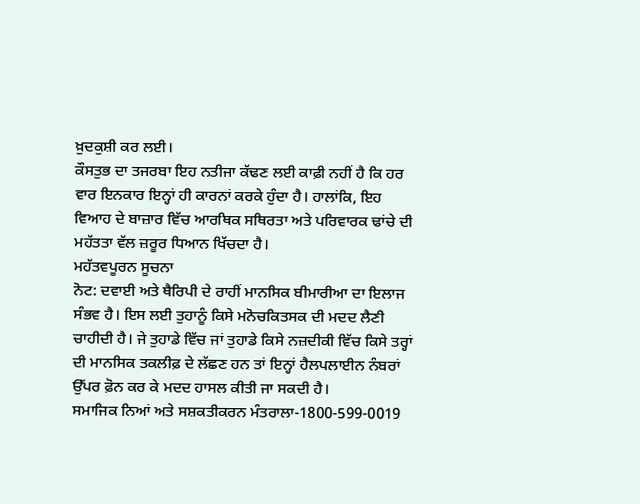ਖ਼ੁਦਕੁਸ਼ੀ ਕਰ ਲਈ।
ਕੌਸਤੁਭ ਦਾ ਤਜਰਬਾ ਇਹ ਨਤੀਜਾ ਕੱਢਣ ਲਈ ਕਾਫ਼ੀ ਨਹੀਂ ਹੈ ਕਿ ਹਰ ਵਾਰ ਇਨਕਾਰ ਇਨ੍ਹਾਂ ਹੀ ਕਾਰਨਾਂ ਕਰਕੇ ਹੁੰਦਾ ਹੈ। ਹਾਲਾਂਕਿ, ਇਹ ਵਿਆਹ ਦੇ ਬਾਜ਼ਾਰ ਵਿੱਚ ਆਰਥਿਕ ਸਥਿਰਤਾ ਅਤੇ ਪਰਿਵਾਰਕ ਢਾਂਚੇ ਦੀ ਮਹੱਤਤਾ ਵੱਲ ਜ਼ਰੂਰ ਧਿਆਨ ਖਿੱਚਦਾ ਹੈ।
ਮਹੱਤਵਪੂਰਨ ਸੂਚਨਾ
ਨੋਟ: ਦਵਾਈ ਅਤੇ ਥੈਰਿਪੀ ਦੇ ਰਾਹੀਂ ਮਾਨਸਿਕ ਬੀਮਾਰੀਆ ਦਾ ਇਲਾਜ ਸੰਭਵ ਹੈ। ਇਸ ਲਈ ਤੁਹਾਨੂੰ ਕਿਸੇ ਮਨੋਚਕਿਤਸਕ ਦੀ ਮਦਦ ਲੈਣੀ ਚਾਹੀਦੀ ਹੈ। ਜੇ ਤੁਹਾਡੇ ਵਿੱਚ ਜਾਂ ਤੁਹਾਡੇ ਕਿਸੇ ਨਜ਼ਦੀਕੀ ਵਿੱਚ ਕਿਸੇ ਤਰ੍ਹਾਂ ਦੀ ਮਾਨਸਿਕ ਤਕਲੀਫ਼ ਦੇ ਲੱਛਣ ਹਨ ਤਾਂ ਇਨ੍ਹਾਂ ਹੈਲਪਲਾਈਨ ਨੰਬਰਾਂ ਉੱਪਰ ਫ਼ੋਨ ਕਰ ਕੇ ਮਦਦ ਹਾਸਲ ਕੀਤੀ ਜਾ ਸਕਦੀ ਹੈ।
ਸਮਾਜਿਕ ਨਿਆਂ ਅਤੇ ਸਸ਼ਕਤੀਕਰਨ ਮੰਤਰਾਲਾ-1800-599-0019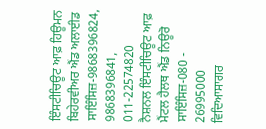ਇੰਸਟੀਚਿਊਟ ਆਫ਼ ਹਿਊਮਨ ਬਿਹੇਰਵੀਅਰ ਐਂਡ ਅਲਾਈਡ ਸਾਇੰਸਿਜ਼-9868396824, 9868396841, 011-22574820
ਨੈਸ਼ਨਲ ਇੰਸਟੀਚਿਊਟ ਆਫ਼ ਮੈਂਟਲ ਹੈਲਥ ਐਂਡ ਨਿਊਰੋ ਸਾਇੰਸਿਜ਼-080 - 26995000
ਵਿਦਿਆਸਾਗਰ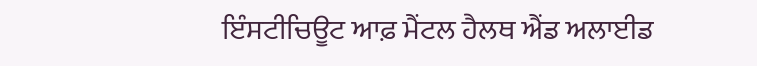ਇੰਸਟੀਚਿਊਟ ਆਫ਼ ਮੈਂਟਲ ਹੈਲਥ ਐਂਡ ਅਲਾਈਡ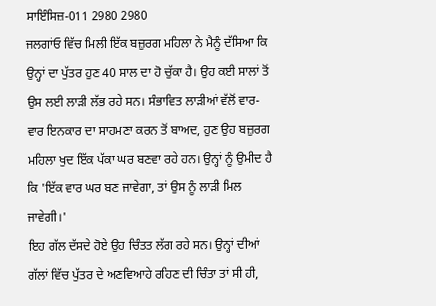ਸਾਇੰਸਿਜ਼-011 2980 2980
ਜਲਗਾਂਓ ਵਿੱਚ ਮਿਲੀ ਇੱਕ ਬਜ਼ੁਰਗ ਮਹਿਲਾ ਨੇ ਮੈਨੂੰ ਦੱਸਿਆ ਕਿ ਉਨ੍ਹਾਂ ਦਾ ਪੁੱਤਰ ਹੁਣ 40 ਸਾਲ ਦਾ ਹੋ ਚੁੱਕਾ ਹੈ। ਉਹ ਕਈ ਸਾਲਾਂ ਤੋਂ ਉਸ ਲਈ ਲਾੜੀ ਲੱਭ ਰਹੇ ਸਨ। ਸੰਭਾਵਿਤ ਲਾੜੀਆਂ ਵੱਲੋਂ ਵਾਰ-ਵਾਰ ਇਨਕਾਰ ਦਾ ਸਾਹਮਣਾ ਕਰਨ ਤੋਂ ਬਾਅਦ, ਹੁਣ ਉਹ ਬਜ਼ੁਰਗ ਮਹਿਲਾ ਖੁਦ ਇੱਕ ਪੱਕਾ ਘਰ ਬਣਵਾ ਰਹੇ ਹਨ। ਉਨ੍ਹਾਂ ਨੂੰ ਉਮੀਦ ਹੈ ਕਿ 'ਇੱਕ ਵਾਰ ਘਰ ਬਣ ਜਾਵੇਗਾ, ਤਾਂ ਉਸ ਨੂੰ ਲਾੜੀ ਮਿਲ ਜਾਵੇਗੀ।'
ਇਹ ਗੱਲ ਦੱਸਦੇ ਹੋਏ ਉਹ ਚਿੰਤਤ ਲੱਗ ਰਹੇ ਸਨ। ਉਨ੍ਹਾਂ ਦੀਆਂ ਗੱਲਾਂ ਵਿੱਚ ਪੁੱਤਰ ਦੇ ਅਣਵਿਆਹੇ ਰਹਿਣ ਦੀ ਚਿੰਤਾ ਤਾਂ ਸੀ ਹੀ,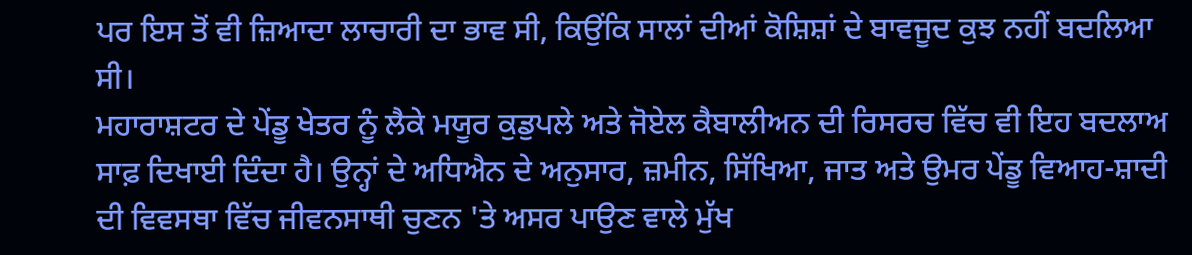ਪਰ ਇਸ ਤੋਂ ਵੀ ਜ਼ਿਆਦਾ ਲਾਚਾਰੀ ਦਾ ਭਾਵ ਸੀ, ਕਿਉਂਕਿ ਸਾਲਾਂ ਦੀਆਂ ਕੋਸ਼ਿਸ਼ਾਂ ਦੇ ਬਾਵਜੂਦ ਕੁਝ ਨਹੀਂ ਬਦਲਿਆ ਸੀ।
ਮਹਾਰਾਸ਼ਟਰ ਦੇ ਪੇਂਡੂ ਖੇਤਰ ਨੂੰ ਲੈਕੇ ਮਯੂਰ ਕੁਡੁਪਲੇ ਅਤੇ ਜੋਏਲ ਕੈਬਾਲੀਅਨ ਦੀ ਰਿਸਰਚ ਵਿੱਚ ਵੀ ਇਹ ਬਦਲਾਅ ਸਾਫ਼ ਦਿਖਾਈ ਦਿੰਦਾ ਹੈ। ਉਨ੍ਹਾਂ ਦੇ ਅਧਿਐਨ ਦੇ ਅਨੁਸਾਰ, ਜ਼ਮੀਨ, ਸਿੱਖਿਆ, ਜਾਤ ਅਤੇ ਉਮਰ ਪੇਂਡੂ ਵਿਆਹ-ਸ਼ਾਦੀ ਦੀ ਵਿਵਸਥਾ ਵਿੱਚ ਜੀਵਨਸਾਥੀ ਚੁਣਨ 'ਤੇ ਅਸਰ ਪਾਉਣ ਵਾਲੇ ਮੁੱਖ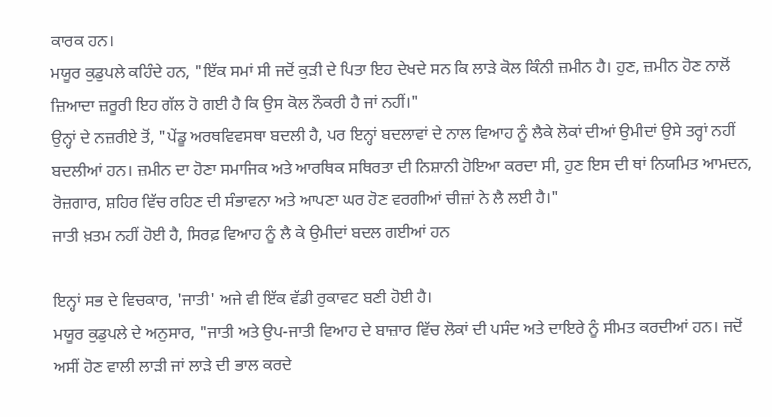ਕਾਰਕ ਹਨ।
ਮਯੂਰ ਕੁਡੁਪਲੇ ਕਹਿੰਦੇ ਹਨ, "ਇੱਕ ਸਮਾਂ ਸੀ ਜਦੋਂ ਕੁੜੀ ਦੇ ਪਿਤਾ ਇਹ ਦੇਖਦੇ ਸਨ ਕਿ ਲਾੜੇ ਕੋਲ ਕਿੰਨੀ ਜ਼ਮੀਨ ਹੈ। ਹੁਣ, ਜ਼ਮੀਨ ਹੋਣ ਨਾਲੋਂ ਜ਼ਿਆਦਾ ਜ਼ਰੂਰੀ ਇਹ ਗੱਲ ਹੋ ਗਈ ਹੈ ਕਿ ਉਸ ਕੋਲ ਨੌਕਰੀ ਹੈ ਜਾਂ ਨਹੀਂ।"
ਉਨ੍ਹਾਂ ਦੇ ਨਜ਼ਰੀਏ ਤੋਂ, "ਪੇਂਡੂ ਅਰਥਵਿਵਸਥਾ ਬਦਲੀ ਹੈ, ਪਰ ਇਨ੍ਹਾਂ ਬਦਲਾਵਾਂ ਦੇ ਨਾਲ ਵਿਆਹ ਨੂੰ ਲੈਕੇ ਲੋਕਾਂ ਦੀਆਂ ਉਮੀਦਾਂ ਉਸੇ ਤਰ੍ਹਾਂ ਨਹੀਂ ਬਦਲੀਆਂ ਹਨ। ਜ਼ਮੀਨ ਦਾ ਹੋਣਾ ਸਮਾਜਿਕ ਅਤੇ ਆਰਥਿਕ ਸਥਿਰਤਾ ਦੀ ਨਿਸ਼ਾਨੀ ਹੋਇਆ ਕਰਦਾ ਸੀ, ਹੁਣ ਇਸ ਦੀ ਥਾਂ ਨਿਯਮਿਤ ਆਮਦਨ, ਰੋਜ਼ਗਾਰ, ਸ਼ਹਿਰ ਵਿੱਚ ਰਹਿਣ ਦੀ ਸੰਭਾਵਨਾ ਅਤੇ ਆਪਣਾ ਘਰ ਹੋਣ ਵਰਗੀਆਂ ਚੀਜ਼ਾਂ ਨੇ ਲੈ ਲਈ ਹੈ।"
ਜਾਤੀ ਖ਼ਤਮ ਨਹੀਂ ਹੋਈ ਹੈ, ਸਿਰਫ਼ ਵਿਆਹ ਨੂੰ ਲੈ ਕੇ ਉਮੀਦਾਂ ਬਦਲ ਗਈਆਂ ਹਨ

ਇਨ੍ਹਾਂ ਸਭ ਦੇ ਵਿਚਕਾਰ, 'ਜਾਤੀ' ਅਜੇ ਵੀ ਇੱਕ ਵੱਡੀ ਰੁਕਾਵਟ ਬਣੀ ਹੋਈ ਹੈ।
ਮਯੂਰ ਕੁਡੁਪਲੇ ਦੇ ਅਨੁਸਾਰ, "ਜਾਤੀ ਅਤੇ ਉਪ-ਜਾਤੀ ਵਿਆਹ ਦੇ ਬਾਜ਼ਾਰ ਵਿੱਚ ਲੋਕਾਂ ਦੀ ਪਸੰਦ ਅਤੇ ਦਾਇਰੇ ਨੂੰ ਸੀਮਤ ਕਰਦੀਆਂ ਹਨ। ਜਦੋਂ ਅਸੀਂ ਹੋਣ ਵਾਲੀ ਲਾੜੀ ਜਾਂ ਲਾੜੇ ਦੀ ਭਾਲ ਕਰਦੇ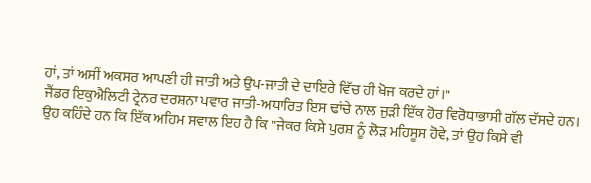ਹਾਂ, ਤਾਂ ਅਸੀਂ ਅਕਸਰ ਆਪਣੀ ਹੀ ਜਾਤੀ ਅਤੇ ਉਪ-ਜਾਤੀ ਦੇ ਦਾਇਰੇ ਵਿੱਚ ਹੀ ਖੋਜ ਕਰਦੇ ਹਾਂ।"
ਜੈਂਡਰ ਇਕੁਐਲਿਟੀ ਟ੍ਰੇਨਰ ਦਰਸ਼ਨਾ ਪਵਾਰ ਜਾਤੀ-ਅਧਾਰਿਤ ਇਸ ਢਾਂਚੇ ਨਾਲ ਜੁੜੀ ਇੱਕ ਹੋਰ ਵਿਰੋਧਾਭਾਸੀ ਗੱਲ ਦੱਸਦੇ ਹਨ।
ਉਹ ਕਹਿੰਦੇ ਹਨ ਕਿ ਇੱਕ ਅਹਿਮ ਸਵਾਲ ਇਹ ਹੈ ਕਿ "ਜੇਕਰ ਕਿਸੇ ਪੁਰਸ਼ ਨੂੰ ਲੋੜ ਮਹਿਸੂਸ ਹੋਵੇ, ਤਾਂ ਉਹ ਕਿਸੇ ਵੀ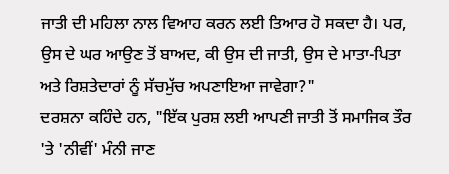ਜਾਤੀ ਦੀ ਮਹਿਲਾ ਨਾਲ ਵਿਆਹ ਕਰਨ ਲਈ ਤਿਆਰ ਹੋ ਸਕਦਾ ਹੈ। ਪਰ, ਉਸ ਦੇ ਘਰ ਆਉਣ ਤੋਂ ਬਾਅਦ, ਕੀ ਉਸ ਦੀ ਜਾਤੀ, ਉਸ ਦੇ ਮਾਤਾ-ਪਿਤਾ ਅਤੇ ਰਿਸ਼ਤੇਦਾਰਾਂ ਨੂੰ ਸੱਚਮੁੱਚ ਅਪਣਾਇਆ ਜਾਵੇਗਾ?"
ਦਰਸ਼ਨਾ ਕਹਿੰਦੇ ਹਨ, "ਇੱਕ ਪੁਰਸ਼ ਲਈ ਆਪਣੀ ਜਾਤੀ ਤੋਂ ਸਮਾਜਿਕ ਤੌਰ 'ਤੇ 'ਨੀਵੀਂ' ਮੰਨੀ ਜਾਣ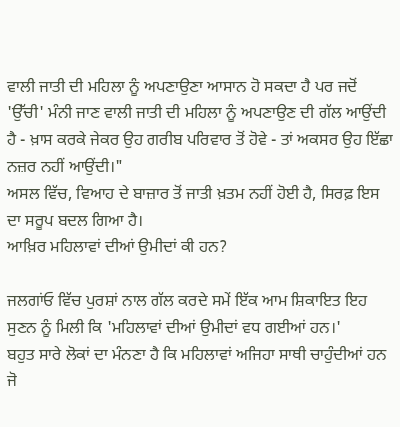ਵਾਲੀ ਜਾਤੀ ਦੀ ਮਹਿਲਾ ਨੂੰ ਅਪਣਾਉਣਾ ਆਸਾਨ ਹੋ ਸਕਦਾ ਹੈ ਪਰ ਜਦੋਂ 'ਉੱਚੀ' ਮੰਨੀ ਜਾਣ ਵਾਲੀ ਜਾਤੀ ਦੀ ਮਹਿਲਾ ਨੂੰ ਅਪਣਾਉਣ ਦੀ ਗੱਲ ਆਉਂਦੀ ਹੈ - ਖ਼ਾਸ ਕਰਕੇ ਜੇਕਰ ਉਹ ਗਰੀਬ ਪਰਿਵਾਰ ਤੋਂ ਹੋਵੇ - ਤਾਂ ਅਕਸਰ ਉਹ ਇੱਛਾ ਨਜ਼ਰ ਨਹੀਂ ਆਉਂਦੀ।"
ਅਸਲ ਵਿੱਚ, ਵਿਆਹ ਦੇ ਬਾਜ਼ਾਰ ਤੋਂ ਜਾਤੀ ਖ਼ਤਮ ਨਹੀਂ ਹੋਈ ਹੈ, ਸਿਰਫ਼ ਇਸ ਦਾ ਸਰੂਪ ਬਦਲ ਗਿਆ ਹੈ।
ਆਖ਼ਿਰ ਮਹਿਲਾਵਾਂ ਦੀਆਂ ਉਮੀਦਾਂ ਕੀ ਹਨ?

ਜਲਗਾਂਓ ਵਿੱਚ ਪੁਰਸ਼ਾਂ ਨਾਲ ਗੱਲ ਕਰਦੇ ਸਮੇਂ ਇੱਕ ਆਮ ਸ਼ਿਕਾਇਤ ਇਹ ਸੁਣਨ ਨੂੰ ਮਿਲੀ ਕਿ 'ਮਹਿਲਾਵਾਂ ਦੀਆਂ ਉਮੀਦਾਂ ਵਧ ਗਈਆਂ ਹਨ।'
ਬਹੁਤ ਸਾਰੇ ਲੋਕਾਂ ਦਾ ਮੰਨਣਾ ਹੈ ਕਿ ਮਹਿਲਾਵਾਂ ਅਜਿਹਾ ਸਾਥੀ ਚਾਹੁੰਦੀਆਂ ਹਨ ਜੋ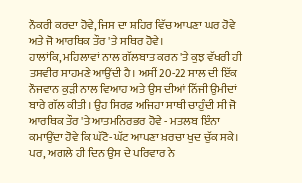ਨੌਕਰੀ ਕਰਦਾ ਹੋਵੇ, ਜਿਸ ਦਾ ਸ਼ਹਿਰ ਵਿੱਚ ਆਪਣਾ ਘਰ ਹੋਵੇ ਅਤੇ ਜੋ ਆਰਥਿਕ ਤੌਰ 'ਤੇ ਸਥਿਰ ਹੋਵੇ।
ਹਾਲਾਂਕਿ, ਮਹਿਲਾਵਾਂ ਨਾਲ ਗੱਲਬਾਤ ਕਰਨ 'ਤੇ ਕੁਝ ਵੱਖਰੀ ਹੀ ਤਸਵੀਰ ਸਾਹਮਣੇ ਆਉਂਦੀ ਹੈ। ਅਸੀਂ 20-22 ਸਾਲ ਦੀ ਇੱਕ ਨੌਜਵਾਨ ਕੁੜੀ ਨਾਲ ਵਿਆਹ ਅਤੇ ਉਸ ਦੀਆਂ ਨਿੱਜੀ ਉਮੀਦਾਂ ਬਾਰੇ ਗੱਲ ਕੀਤੀ। ਉਹ ਸਿਰਫ਼ ਅਜਿਹਾ ਸਾਥੀ ਚਾਹੁੰਦੀ ਸੀ ਜੋ ਆਰਥਿਕ ਤੌਰ 'ਤੇ ਆਤਮਨਿਰਭਰ ਹੋਵੇ - ਮਤਲਬ ਇੰਨਾ ਕਮਾਉਂਦਾ ਹੋਵੇ ਕਿ ਘੱਟੋ-ਘੱਟ ਆਪਣਾ ਖ਼ਰਚਾ ਖੁਦ ਚੁੱਕ ਸਕੇ।
ਪਰ, ਅਗਲੇ ਹੀ ਦਿਨ ਉਸ ਦੇ ਪਰਿਵਾਰ ਨੇ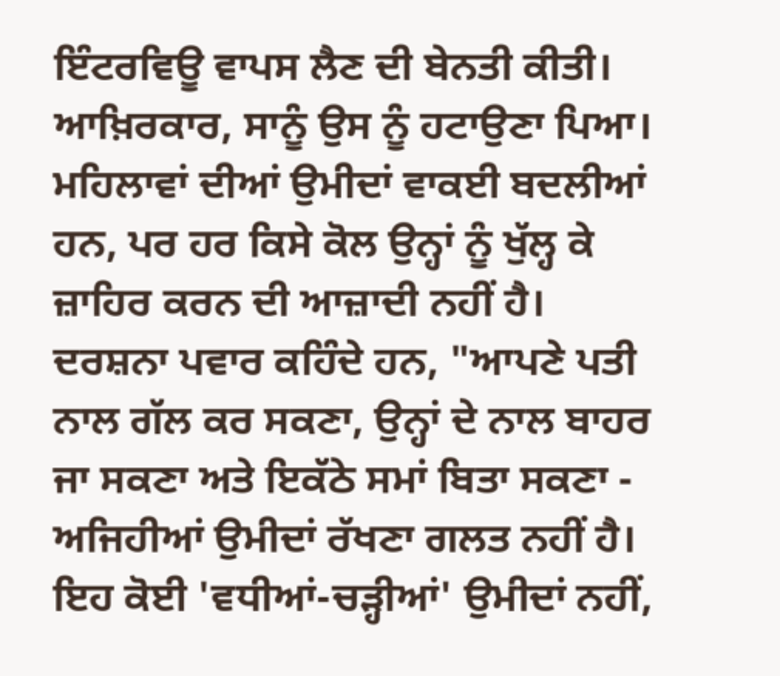ਇੰਟਰਵਿਊ ਵਾਪਸ ਲੈਣ ਦੀ ਬੇਨਤੀ ਕੀਤੀ। ਆਖ਼ਿਰਕਾਰ, ਸਾਨੂੰ ਉਸ ਨੂੰ ਹਟਾਉਣਾ ਪਿਆ।
ਮਹਿਲਾਵਾਂ ਦੀਆਂ ਉਮੀਦਾਂ ਵਾਕਈ ਬਦਲੀਆਂ ਹਨ, ਪਰ ਹਰ ਕਿਸੇ ਕੋਲ ਉਨ੍ਹਾਂ ਨੂੰ ਖੁੱਲ੍ਹ ਕੇ ਜ਼ਾਹਿਰ ਕਰਨ ਦੀ ਆਜ਼ਾਦੀ ਨਹੀਂ ਹੈ।
ਦਰਸ਼ਨਾ ਪਵਾਰ ਕਹਿੰਦੇ ਹਨ, "ਆਪਣੇ ਪਤੀ ਨਾਲ ਗੱਲ ਕਰ ਸਕਣਾ, ਉਨ੍ਹਾਂ ਦੇ ਨਾਲ ਬਾਹਰ ਜਾ ਸਕਣਾ ਅਤੇ ਇਕੱਠੇ ਸਮਾਂ ਬਿਤਾ ਸਕਣਾ - ਅਜਿਹੀਆਂ ਉਮੀਦਾਂ ਰੱਖਣਾ ਗਲਤ ਨਹੀਂ ਹੈ। ਇਹ ਕੋਈ 'ਵਧੀਆਂ-ਚੜ੍ਹੀਆਂ' ਉਮੀਦਾਂ ਨਹੀਂ,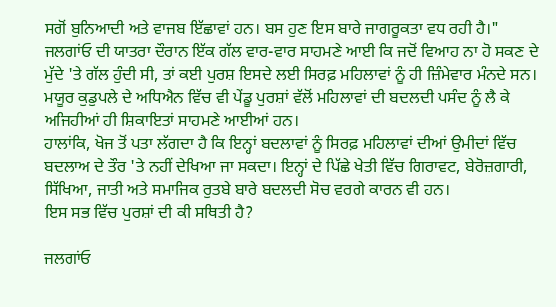ਸਗੋਂ ਬੁਨਿਆਦੀ ਅਤੇ ਵਾਜਬ ਇੱਛਾਵਾਂ ਹਨ। ਬਸ ਹੁਣ ਇਸ ਬਾਰੇ ਜਾਗਰੂਕਤਾ ਵਧ ਰਹੀ ਹੈ।"
ਜਲਗਾਂਓ ਦੀ ਯਾਤਰਾ ਦੌਰਾਨ ਇੱਕ ਗੱਲ ਵਾਰ-ਵਾਰ ਸਾਹਮਣੇ ਆਈ ਕਿ ਜਦੋਂ ਵਿਆਹ ਨਾ ਹੋ ਸਕਣ ਦੇ ਮੁੱਦੇ 'ਤੇ ਗੱਲ ਹੁੰਦੀ ਸੀ, ਤਾਂ ਕਈ ਪੁਰਸ਼ ਇਸਦੇ ਲਈ ਸਿਰਫ਼ ਮਹਿਲਾਵਾਂ ਨੂੰ ਹੀ ਜ਼ਿੰਮੇਵਾਰ ਮੰਨਦੇ ਸਨ।
ਮਯੂਰ ਕੁਡੁਪਲੇ ਦੇ ਅਧਿਐਨ ਵਿੱਚ ਵੀ ਪੇਂਡੂ ਪੁਰਸ਼ਾਂ ਵੱਲੋਂ ਮਹਿਲਾਵਾਂ ਦੀ ਬਦਲਦੀ ਪਸੰਦ ਨੂੰ ਲੈ ਕੇ ਅਜਿਹੀਆਂ ਹੀ ਸ਼ਿਕਾਇਤਾਂ ਸਾਹਮਣੇ ਆਈਆਂ ਹਨ।
ਹਾਲਾਂਕਿ, ਖੋਜ ਤੋਂ ਪਤਾ ਲੱਗਦਾ ਹੈ ਕਿ ਇਨ੍ਹਾਂ ਬਦਲਾਵਾਂ ਨੂੰ ਸਿਰਫ਼ ਮਹਿਲਾਵਾਂ ਦੀਆਂ ਉਮੀਦਾਂ ਵਿੱਚ ਬਦਲਾਅ ਦੇ ਤੌਰ 'ਤੇ ਨਹੀਂ ਦੇਖਿਆ ਜਾ ਸਕਦਾ। ਇਨ੍ਹਾਂ ਦੇ ਪਿੱਛੇ ਖੇਤੀ ਵਿੱਚ ਗਿਰਾਵਟ, ਬੇਰੋਜ਼ਗਾਰੀ, ਸਿੱਖਿਆ, ਜਾਤੀ ਅਤੇ ਸਮਾਜਿਕ ਰੁਤਬੇ ਬਾਰੇ ਬਦਲਦੀ ਸੋਚ ਵਰਗੇ ਕਾਰਨ ਵੀ ਹਨ।
ਇਸ ਸਭ ਵਿੱਚ ਪੁਰਸ਼ਾਂ ਦੀ ਕੀ ਸਥਿਤੀ ਹੈ?

ਜਲਗਾਂਓ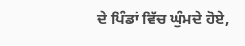ਦੇ ਪਿੰਡਾਂ ਵਿੱਚ ਘੁੰਮਦੇ ਹੋਏ,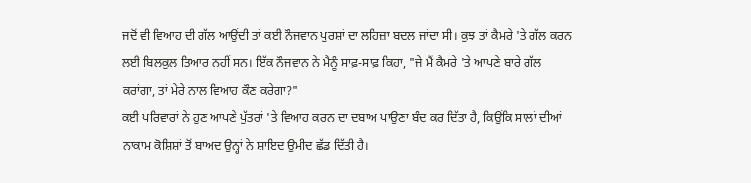ਜਦੋਂ ਵੀ ਵਿਆਹ ਦੀ ਗੱਲ ਆਉਂਦੀ ਤਾਂ ਕਈ ਨੌਜਵਾਨ ਪੁਰਸ਼ਾਂ ਦਾ ਲਹਿਜ਼ਾ ਬਦਲ ਜਾਂਦਾ ਸੀ। ਕੁਝ ਤਾਂ ਕੈਮਰੇ 'ਤੇ ਗੱਲ ਕਰਨ ਲਈ ਬਿਲਕੁਲ ਤਿਆਰ ਨਹੀਂ ਸਨ। ਇੱਕ ਨੌਜਵਾਨ ਨੇ ਮੈਨੂੰ ਸਾਫ਼-ਸਾਫ਼ ਕਿਹਾ, "ਜੇ ਮੈਂ ਕੈਮਰੇ 'ਤੇ ਆਪਣੇ ਬਾਰੇ ਗੱਲ ਕਰਾਂਗਾ, ਤਾਂ ਮੇਰੇ ਨਾਲ ਵਿਆਹ ਕੌਣ ਕਰੇਗਾ?"
ਕਈ ਪਰਿਵਾਰਾਂ ਨੇ ਹੁਣ ਆਪਣੇ ਪੁੱਤਰਾਂ 'ਤੇ ਵਿਆਹ ਕਰਨ ਦਾ ਦਬਾਅ ਪਾਉਣਾ ਬੰਦ ਕਰ ਦਿੱਤਾ ਹੈ, ਕਿਉਂਕਿ ਸਾਲਾਂ ਦੀਆਂ ਨਾਕਾਮ ਕੋਸ਼ਿਸ਼ਾਂ ਤੋਂ ਬਾਅਦ ਉਨ੍ਹਾਂ ਨੇ ਸ਼ਾਇਦ ਉਮੀਦ ਛੱਡ ਦਿੱਤੀ ਹੈ।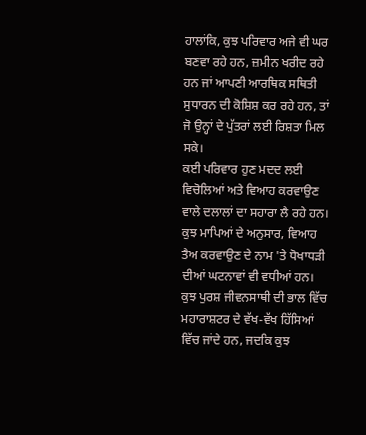ਹਾਲਾਂਕਿ, ਕੁਝ ਪਰਿਵਾਰ ਅਜੇ ਵੀ ਘਰ ਬਣਵਾ ਰਹੇ ਹਨ, ਜ਼ਮੀਨ ਖਰੀਦ ਰਹੇ ਹਨ ਜਾਂ ਆਪਣੀ ਆਰਥਿਕ ਸਥਿਤੀ ਸੁਧਾਰਨ ਦੀ ਕੋਸ਼ਿਸ਼ ਕਰ ਰਹੇ ਹਨ, ਤਾਂ ਜੋ ਉਨ੍ਹਾਂ ਦੇ ਪੁੱਤਰਾਂ ਲਈ ਰਿਸ਼ਤਾ ਮਿਲ ਸਕੇ।
ਕਈ ਪਰਿਵਾਰ ਹੁਣ ਮਦਦ ਲਈ ਵਿਚੋਲਿਆਂ ਅਤੇ ਵਿਆਹ ਕਰਵਾਉਣ ਵਾਲੇ ਦਲਾਲਾਂ ਦਾ ਸਹਾਰਾ ਲੈ ਰਹੇ ਹਨ। ਕੁਝ ਮਾਪਿਆਂ ਦੇ ਅਨੁਸਾਰ, ਵਿਆਹ ਤੈਅ ਕਰਵਾਉਣ ਦੇ ਨਾਮ 'ਤੇ ਧੋਖਾਧੜੀ ਦੀਆਂ ਘਟਨਾਵਾਂ ਵੀ ਵਧੀਆਂ ਹਨ।
ਕੁਝ ਪੁਰਸ਼ ਜੀਵਨਸਾਥੀ ਦੀ ਭਾਲ ਵਿੱਚ ਮਹਾਰਾਸ਼ਟਰ ਦੇ ਵੱਖ-ਵੱਖ ਹਿੱਸਿਆਂ ਵਿੱਚ ਜਾਂਦੇ ਹਨ, ਜਦਕਿ ਕੁਝ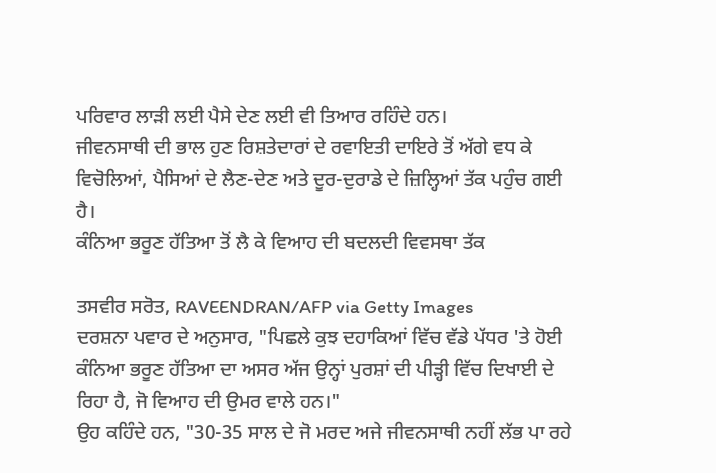ਪਰਿਵਾਰ ਲਾੜੀ ਲਈ ਪੈਸੇ ਦੇਣ ਲਈ ਵੀ ਤਿਆਰ ਰਹਿੰਦੇ ਹਨ।
ਜੀਵਨਸਾਥੀ ਦੀ ਭਾਲ ਹੁਣ ਰਿਸ਼ਤੇਦਾਰਾਂ ਦੇ ਰਵਾਇਤੀ ਦਾਇਰੇ ਤੋਂ ਅੱਗੇ ਵਧ ਕੇ ਵਿਚੋਲਿਆਂ, ਪੈਸਿਆਂ ਦੇ ਲੈਣ-ਦੇਣ ਅਤੇ ਦੂਰ-ਦੁਰਾਡੇ ਦੇ ਜ਼ਿਲ੍ਹਿਆਂ ਤੱਕ ਪਹੁੰਚ ਗਈ ਹੈ।
ਕੰਨਿਆ ਭਰੂਣ ਹੱਤਿਆ ਤੋਂ ਲੈ ਕੇ ਵਿਆਹ ਦੀ ਬਦਲਦੀ ਵਿਵਸਥਾ ਤੱਕ

ਤਸਵੀਰ ਸਰੋਤ, RAVEENDRAN/AFP via Getty Images
ਦਰਸ਼ਨਾ ਪਵਾਰ ਦੇ ਅਨੁਸਾਰ, "ਪਿਛਲੇ ਕੁਝ ਦਹਾਕਿਆਂ ਵਿੱਚ ਵੱਡੇ ਪੱਧਰ 'ਤੇ ਹੋਈ ਕੰਨਿਆ ਭਰੂਣ ਹੱਤਿਆ ਦਾ ਅਸਰ ਅੱਜ ਉਨ੍ਹਾਂ ਪੁਰਸ਼ਾਂ ਦੀ ਪੀੜ੍ਹੀ ਵਿੱਚ ਦਿਖਾਈ ਦੇ ਰਿਹਾ ਹੈ, ਜੋ ਵਿਆਹ ਦੀ ਉਮਰ ਵਾਲੇ ਹਨ।"
ਉਹ ਕਹਿੰਦੇ ਹਨ, "30-35 ਸਾਲ ਦੇ ਜੋ ਮਰਦ ਅਜੇ ਜੀਵਨਸਾਥੀ ਨਹੀਂ ਲੱਭ ਪਾ ਰਹੇ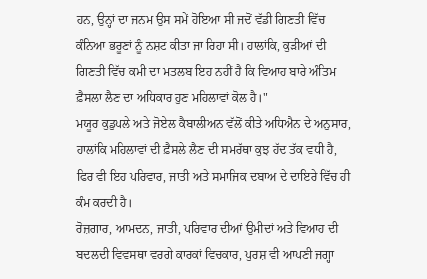ਹਨ, ਉਨ੍ਹਾਂ ਦਾ ਜਨਮ ਉਸ ਸਮੇਂ ਹੋਇਆ ਸੀ ਜਦੋਂ ਵੱਡੀ ਗਿਣਤੀ ਵਿੱਚ ਕੰਨਿਆ ਭਰੂਣਾਂ ਨੂੰ ਨਸ਼ਟ ਕੀਤਾ ਜਾ ਰਿਹਾ ਸੀ। ਹਾਲਾਂਕਿ, ਕੁੜੀਆਂ ਦੀ ਗਿਣਤੀ ਵਿੱਚ ਕਮੀ ਦਾ ਮਤਲਬ ਇਹ ਨਹੀਂ ਹੈ ਕਿ ਵਿਆਹ ਬਾਰੇ ਅੰਤਿਮ ਫ਼ੈਸਲਾ ਲੈਣ ਦਾ ਅਧਿਕਾਰ ਹੁਣ ਮਹਿਲਾਵਾਂ ਕੋਲ ਹੈ।"
ਮਯੂਰ ਕੁਡੁਪਲੇ ਅਤੇ ਜੋਏਲ ਕੈਬਾਲੀਅਨ ਵੱਲੋਂ ਕੀਤੇ ਅਧਿਐਨ ਦੇ ਅਨੁਸਾਰ, ਹਾਲਾਂਕਿ ਮਹਿਲਾਵਾਂ ਦੀ ਫ਼ੈਸਲੇ ਲੈਣ ਦੀ ਸਮਰੱਥਾ ਕੁਝ ਹੱਦ ਤੱਕ ਵਧੀ ਹੈ, ਫਿਰ ਵੀ ਇਹ ਪਰਿਵਾਰ, ਜਾਤੀ ਅਤੇ ਸਮਾਜਿਕ ਦਬਾਅ ਦੇ ਦਾਇਰੇ ਵਿੱਚ ਹੀ ਕੰਮ ਕਰਦੀ ਹੈ।
ਰੋਜ਼ਗਾਰ, ਆਮਦਨ, ਜਾਤੀ, ਪਰਿਵਾਰ ਦੀਆਂ ਉਮੀਦਾਂ ਅਤੇ ਵਿਆਹ ਦੀ ਬਦਲਦੀ ਵਿਵਸਥਾ ਵਰਗੇ ਕਾਰਕਾਂ ਵਿਚਕਾਰ, ਪੁਰਸ਼ ਵੀ ਆਪਣੀ ਜਗ੍ਹਾ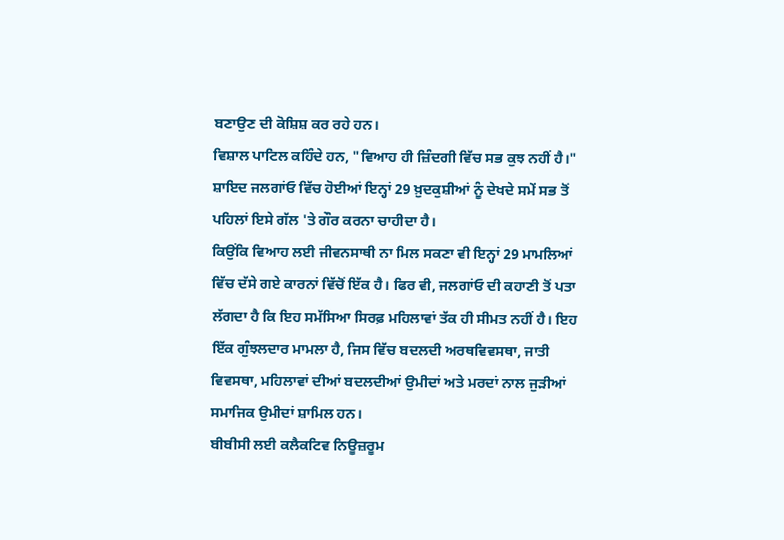ਬਣਾਉਣ ਦੀ ਕੋਸ਼ਿਸ਼ ਕਰ ਰਹੇ ਹਨ।
ਵਿਸ਼ਾਲ ਪਾਟਿਲ ਕਹਿੰਦੇ ਹਨ, "ਵਿਆਹ ਹੀ ਜ਼ਿੰਦਗੀ ਵਿੱਚ ਸਭ ਕੁਝ ਨਹੀਂ ਹੈ।"
ਸ਼ਾਇਦ ਜਲਗਾਂਓ ਵਿੱਚ ਹੋਈਆਂ ਇਨ੍ਹਾਂ 29 ਖ਼ੁਦਕੁਸ਼ੀਆਂ ਨੂੰ ਦੇਖਦੇ ਸਮੇਂ ਸਭ ਤੋਂ ਪਹਿਲਾਂ ਇਸੇ ਗੱਲ 'ਤੇ ਗੌਰ ਕਰਨਾ ਚਾਹੀਦਾ ਹੈ।
ਕਿਉਂਕਿ ਵਿਆਹ ਲਈ ਜੀਵਨਸਾਥੀ ਨਾ ਮਿਲ ਸਕਣਾ ਵੀ ਇਨ੍ਹਾਂ 29 ਮਾਮਲਿਆਂ ਵਿੱਚ ਦੱਸੇ ਗਏ ਕਾਰਨਾਂ ਵਿੱਚੋਂ ਇੱਕ ਹੈ। ਫਿਰ ਵੀ, ਜਲਗਾਂਓ ਦੀ ਕਹਾਣੀ ਤੋਂ ਪਤਾ ਲੱਗਦਾ ਹੈ ਕਿ ਇਹ ਸਮੱਸਿਆ ਸਿਰਫ਼ ਮਹਿਲਾਵਾਂ ਤੱਕ ਹੀ ਸੀਮਤ ਨਹੀਂ ਹੈ। ਇਹ ਇੱਕ ਗੁੰਝਲਦਾਰ ਮਾਮਲਾ ਹੈ, ਜਿਸ ਵਿੱਚ ਬਦਲਦੀ ਅਰਥਵਿਵਸਥਾ, ਜਾਤੀ ਵਿਵਸਥਾ, ਮਹਿਲਾਵਾਂ ਦੀਆਂ ਬਦਲਦੀਆਂ ਉਮੀਦਾਂ ਅਤੇ ਮਰਦਾਂ ਨਾਲ ਜੁੜੀਆਂ ਸਮਾਜਿਕ ਉਮੀਦਾਂ ਸ਼ਾਮਿਲ ਹਨ।
ਬੀਬੀਸੀ ਲਈ ਕਲੈਕਟਿਵ ਨਿਊਜ਼ਰੂਮ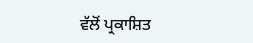ਵੱਲੋਂ ਪ੍ਰਕਾਸ਼ਿਤ